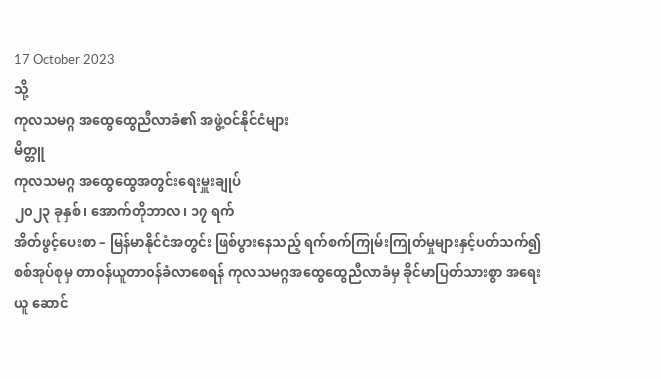17 October 2023
သို့
ကုလသမဂ္ဂ အထွေထွေညီလာခံ၏ အဖွဲ့ဝင်နိုင်ငံများ
မိတ္တူ
ကုလသမဂ္ဂ အထွေထွေအတွင်းရေးမှူးချုပ်
၂၀၂၃ ခုနှစ်၊ အောက်တိုဘာလ၊ ၁၇ ရက်
အိတ်ဖွင့်ပေးစာ – မြန်မာနိုင်ငံအတွင်း ဖြစ်ပွားနေသည့် ရက်စက်ကြုမ်းကြုတ်မှုများနှင့်ပတ်သက်၍ စစ်အုပ်စုမှ တာဝန်ယူတာ၀န်ခံလာစေရန် ကုလသမဂ္ဂအထွေထွေညီလာခံမှ ခိုင်မာပြတ်သားစွာ အရေးယူ ဆောင်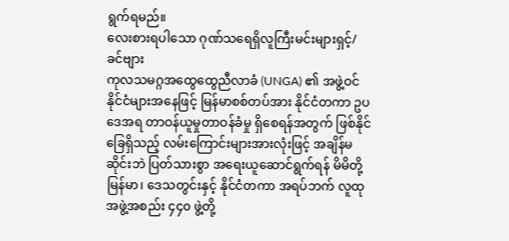ရွက်ရမည်။
လေးစားရပါသော ဂုဏ်သရေရှိလူကြီးမင်းများရှင့်/ခင်ဗျား
ကုလသမဂ္ဂအထွေထွေညီလာခံ (UNGA) ၏ အဖွဲ့ဝင်နိုင်ငံများအနေဖြင့် မြန်မာစစ်တပ်အား နိုင်ငံတကာ ဥပဒေအရ တာဝန်ယူမှုတာဝန်ခံမှု ရှိစေရန်အတွက် ဖြစ်နိုင်ခြေရှိသည့် လမ်းကြောင်းများအားလုံးဖြင့် အချိန်မဆိုင်းဘဲ ပြတ်သားစွာ အရေးယူဆောင်ရွက်ရန် မိမိတို့ မြန်မာ၊ ဒေသတွင်းနှင့် နိုင်ငံတကာ အရပ်ဘက် လူထုအဖွဲ့အစည်း ၄၄၀ ဖွဲ့တို့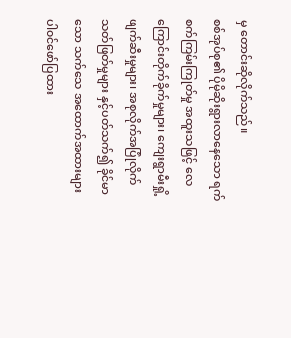မှ တောင်းဆိုလိုက်သည်။
စစ်အုပ်စု၏ ပိုမိုဆိုးရွားလာနေသော ရက်စက်ကြမ်းကြုတ်မှု အထူးသဖြင့် လေကြောင်းတိုက်ခိုက်မှုများ၊ ကျေးရွာမီးရှို့ဖျက်ဆီးမှုများ၊ အစုလိုက်အပြုံလိုက်သတ်ဖြတ်မှုများ နှင့်ပတ်သက်၍ ခိုင်မာသော သက်သေ အထောက်အထားများ ပါ၀င်ဖော်ပြထား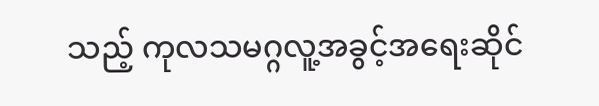သည့် ကုလသမဂ္ဂလူ့အခွင့်အရေးဆိုင်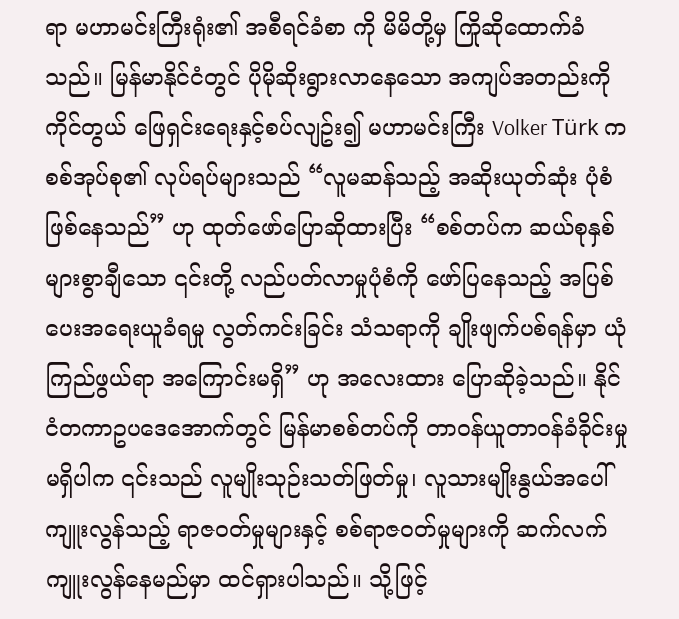ရာ မဟာမင်းကြီးရုံး၏ အစီရင်ခံစာ ကို မိမိတို့မှ ကြိုဆိုထောက်ခံသည်။ မြန်မာနိုင်ငံတွင် ပိုမိုဆိုးရွားလာနေသော အကျပ်အတည်းကို ကိုင်တွယ် ဖြေရှင်းရေးနှင့်စပ်လျဥ်း၍ မဟာမင်းကြီး Volker Türk က စစ်အုပ်စု၏ လုပ်ရပ်များသည် “လူမဆန်သည့် အဆိုးယုတ်ဆုံး ပုံစံဖြစ်နေသည်” ဟု ထုတ်ဖော်ပြောဆိုထားပြီး “စစ်တပ်က ဆယ်စုနှစ်များစွာချီသော ၎င်းတို့ လည်ပတ်လာမှုပုံစံကို ဖော်ပြနေသည့် အပြစ်ပေးအရေးယူခံရမှု လွတ်ကင်းခြင်း သံသရာကို ချိုးဖျက်ပစ်ရန်မှာ ယုံကြည်ဖွယ်ရာ အကြောင်းမရှိ” ဟု အလေးထား ပြောဆိုခဲ့သည်။ နိုင်ငံတကာဥပဒေအောက်တွင် မြန်မာစစ်တပ်ကို တာဝန်ယူတာဝန်ခံခိုင်းမှု မရှိပါက ၎င်းသည် လူမျိုးသုဉ်းသတ်ဖြတ်မှု၊ လူသားမျိုးနွယ်အပေါ် ကျူးလွန်သည့် ရာဇ၀တ်မှုများနှင့် စစ်ရာဇ၀တ်မှုများကို ဆက်လက်ကျူးလွန်နေမည်မှာ ထင်ရှားပါသည်။ သို့ဖြင့်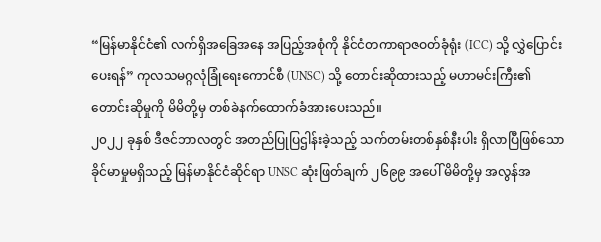“မြန်မာနိုင်ငံ၏ လက်ရှိအခြေအနေ အပြည့်အစုံကို နိုင်ငံတကာရာဇဝတ်ခုံရုံး (ICC) သို့ လွှဲပြောင်းပေးရန်” ကုလသမဂ္ဂလုံခြုံရေးကောင်စီ (UNSC) သို့ တောင်းဆိုထားသည့် မဟာမင်းကြီး၏ တောင်းဆိုမှုကို မိမိတို့မှ တစ်ခဲနက်ထောက်ခံအားပေးသည်။
၂၀၂၂ ခုနှစ် ဒီဇင်ဘာလတွင် အတည်ပြုပြဌါန်းခဲ့သည့် သက်တမ်းတစ်နှစ်နီးပါး ရှိလာပြီဖြစ်သော ခိုင်မာမှုမရှိသည့် မြန်မာနိုင်ငံဆိုင်ရာ UNSC ဆုံးဖြတ်ချက် ၂၆၉၉ အပေါ် မိမိတို့မှ အလွန်အ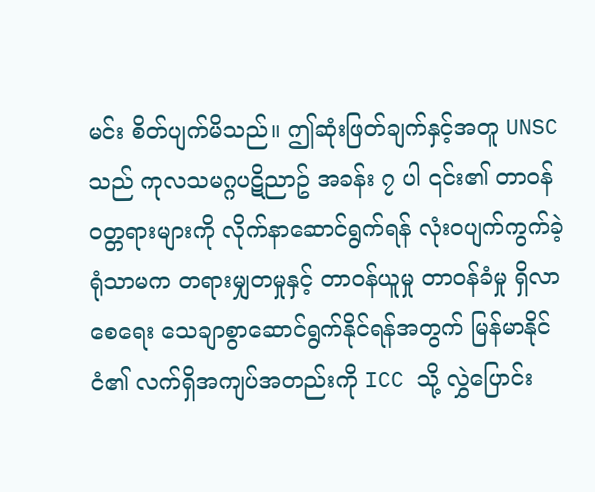မင်း စိတ်ပျက်မိသည်။ ဤဆုံးဖြတ်ချက်နှင့်အတူ UNSC သည် ကုလသမဂ္ဂပဋိညာဥ် အခန်း ၇ ပါ ၎င်း၏ တာဝန်ဝတ္တရားများကို လိုက်နာဆောင်ရွက်ရန် လုံး၀ပျက်ကွက်ခဲ့ရုံသာမက တရားမျှတမှုနှင့် တာဝန်ယူမှု တာ၀န်ခံမှု ရှိလာစေရေး သေချာစွာဆောင်ရွက်နိုင်ရန်အတွက် မြန်မာနိုင်ငံ၏ လက်ရှိအကျပ်အတည်းကို ICC သို့ လွှဲပြောင်း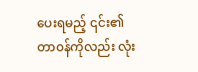ပေးရမည့် ၎င်း၏တာ၀န်ကိုလည်း လုံး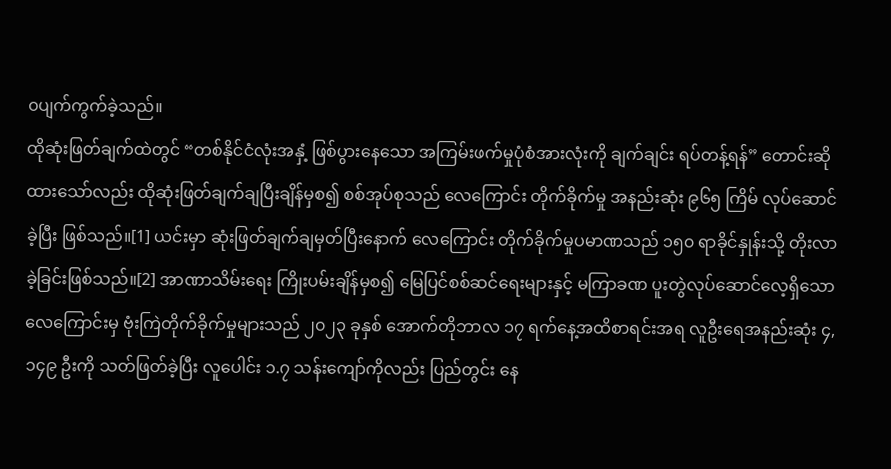၀ပျက်ကွက်ခဲ့သည်။
ထိုဆုံးဖြတ်ချက်ထဲတွင် “တစ်နိုင်ငံလုံးအနှံ့ ဖြစ်ပွားနေသော အကြမ်းဖက်မှုပုံစံအားလုံးကို ချက်ချင်း ရပ်တန့်ရန်” တောင်းဆိုထားသော်လည်း ထိုဆုံးဖြတ်ချက်ချပြီးချိန်မှစ၍ စစ်အုပ်စုသည် လေကြောင်း တိုက်ခိုက်မှု အနည်းဆုံး ၉၆၅ ကြိမ် လုပ်ဆောင်ခဲ့ပြီး ဖြစ်သည်။[1] ယင်းမှာ ဆုံးဖြတ်ချက်ချမှတ်ပြီးနောက် လေကြောင်း တိုက်ခိုက်မှုပမာဏသည် ၁၅၀ ရာခိုင်နှုန်းသို့ တိုးလာခဲ့ခြင်းဖြစ်သည်။[2] အာဏာသိမ်းရေး ကြိုးပမ်းချိန်မှစ၍ မြေပြင်စစ်ဆင်ရေးများနှင့် မကြာခဏ ပူးတွဲလုပ်ဆောင်လေ့ရှိသော လေကြောင်းမှ ဗုံးကြဲတိုက်ခိုက်မှုများသည် ၂၀၂၃ ခုနှစ် အောက်တိုဘာလ ၁၇ ရက်နေ့အထိစာရင်းအရ လူဦးရေအနည်းဆုံး ၄,၁၄၉ ဦးကို သတ်ဖြတ်ခဲ့ပြီး လူပေါင်း ၁.၇ သန်းကျော်ကိုလည်း ပြည်တွင်း နေ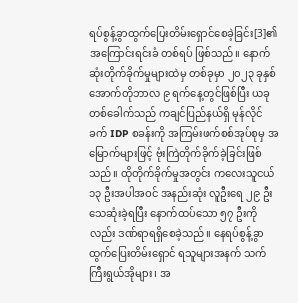ရပ်စွန့်ခွာထွက်ပြေးတိမ်းရှောင်စေခဲ့ခြင်း[3]၏ အကြောင်းရင်းခံ တစ်ရပ် ဖြစ်သည်။ နောက်ဆုံးတိုက်ခိုက်မှုများထဲမှ တစ်ခုမှာ ၂၀၂၃ ခုနှစ် အောက်တိုဘာလ ၉ ရက်နေ့တွင်ဖြစ်ပြီး ယခုတစ်ခေါက်သည် ကချင်ပြည်နယ်ရှိ မုန်လိုင်ခက် IDP စခန်းကို အကြမ်းဖက်စစ်အုပ်စုမှ အမြောက်များဖြင့် ဗုံးကြဲတိုက်ခိုက်ခဲ့ခြင်းဖြစ်သည်။ ထိုတိုက်ခိုက်မှုအတွင်း ကလေးသူငယ် ၁၃ ဦးအပါအဝင် အနည်းဆုံး လူဦးရေ ၂၉ ဦး သေဆုံးခဲ့ရပြီး နောက်ထပ်သော ၅၇ ဦးကိုလည်း ဒဏ်ရာရရှိစေခဲ့သည်။ နေရပ်စွန့်ခွာထွက်ပြေးတိမ်းရှောင် ရသူများအနက် သက်ကြီးရွယ်အိုများ၊ အ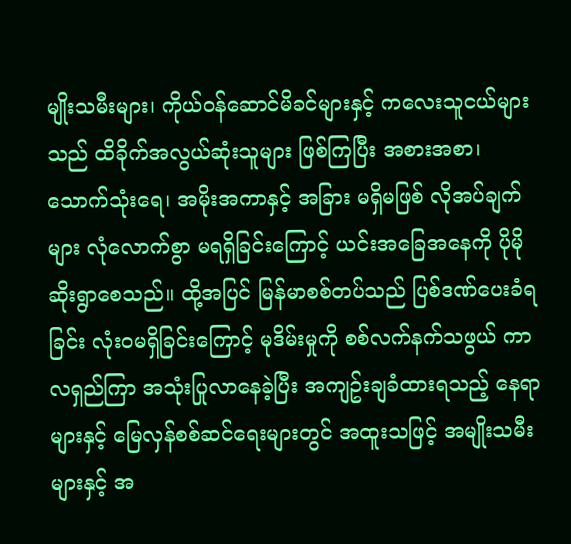မျိုးသမီးများ၊ ကိုယ်ဝန်ဆောင်မိခင်များနှင့် ကလေးသူငယ်များသည် ထိခိုက်အလွယ်ဆုံးသူများ ဖြစ်ကြပြီး အစားအစာ၊ သောက်သုံးရေ၊ အမိုးအကာနှင့် အခြား မရှိမဖြစ် လိုအပ်ချက်များ လုံလောက်စွာ မရရှိခြင်းကြောင့် ယင်းအခြေအနေကို ပိုမိုဆိုးရွာစေသည်။ ထို့အပြင် မြန်မာစစ်တပ်သည် ပြစ်ဒဏ်ပေးခံရခြင်း လုံးဝမရှိခြင်းကြောင့် မုဒိမ်းမှုကို စစ်လက်နက်သဖွယ် ကာလရှည်ကြာ အသုံးပြုလာနေခဲ့ပြီး အကျဥ်းချခံထားရသည့် နေရာများနှင့် မြေလှန်စစ်ဆင်ရေးများတွင် အထူးသဖြင့် အမျိုးသမီးများနှင့် အ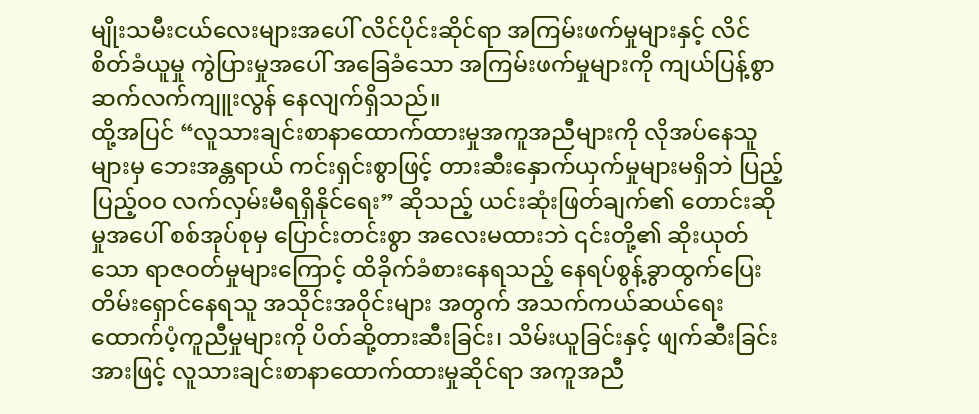မျိုးသမီးငယ်လေးများအပေါ် လိင်ပိုင်းဆိုင်ရာ အကြမ်းဖက်မှုများနှင့် လိင်စိတ်ခံယူမှု ကွဲပြားမှုအပေါ် အခြေခံသော အကြမ်းဖက်မှုများကို ကျယ်ပြန့်စွာ ဆက်လက်ကျူးလွန် နေလျက်ရှိသည်။
ထို့အပြင် “လူသားချင်းစာနာထောက်ထားမှုအကူအညီများကို လိုအပ်နေသူများမှ ဘေးအန္တရာယ် ကင်းရှင်းစွာဖြင့် တားဆီးနှောက်ယှက်မှုများမရှိဘဲ ပြည့်ပြည့်ဝဝ လက်လှမ်းမီရရှိနိုင်ရေး” ဆိုသည့် ယင်းဆုံးဖြတ်ချက်၏ တောင်းဆိုမှုအပေါ် စစ်အုပ်စုမှ ပြောင်းတင်းစွာ အလေးမထားဘဲ ၎င်းတို့၏ ဆိုးယုတ်သော ရာဇဝတ်မှုများကြောင့် ထိခိုက်ခံစားနေရသည့် နေရပ်စွန့်ခွာထွက်ပြေးတိမ်းရှောင်နေရသူ အသိုင်းအဝိုင်းများ အတွက် အသက်ကယ်ဆယ်ရေး ထောက်ပံ့ကူညီမှုများကို ပိတ်ဆို့တားဆီးခြင်း၊ သိမ်းယူခြင်းနှင့် ဖျက်ဆီးခြင်း အားဖြင့် လူသားချင်းစာနာထောက်ထားမှုဆိုင်ရာ အကူအညီ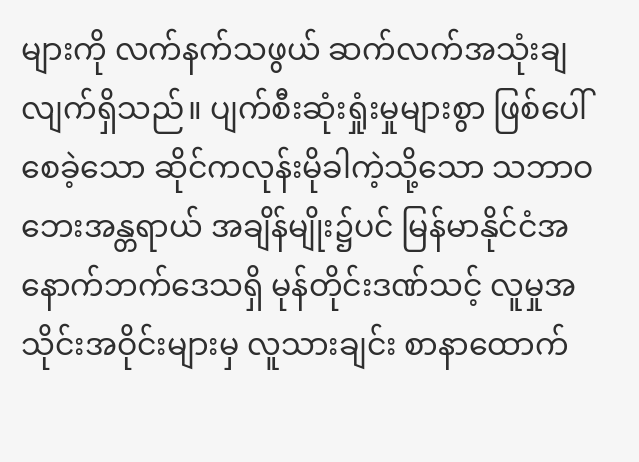များကို လက်နက်သဖွယ် ဆက်လက်အသုံးချ လျက်ရှိသည်။ ပျက်စီးဆုံးရှုံးမှုများစွာ ဖြစ်ပေါ်စေခဲ့သော ဆိုင်ကလုန်းမိုခါကဲ့သို့သော သဘာဝဘေးအန္တရာယ် အချိန်မျိုး၌ပင် မြန်မာနိုင်ငံအနောက်ဘက်ဒေသရှိ မုန်တိုင်းဒဏ်သင့် လူမှုအသိုင်းအဝိုင်းများမှ လူသားချင်း စာနာထောက်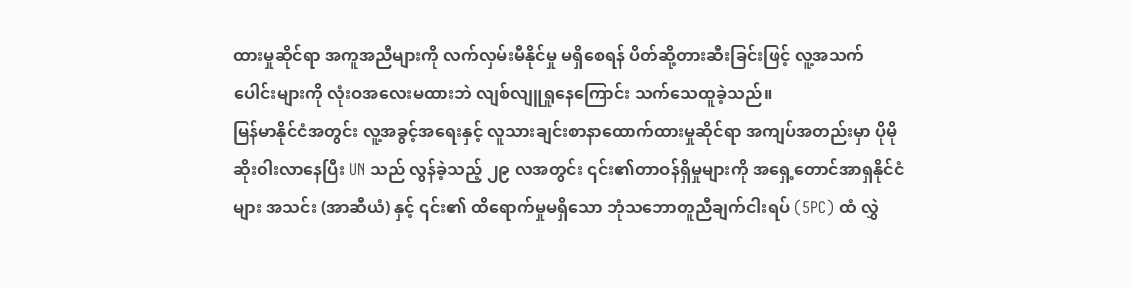ထားမှုဆိုင်ရာ အကူအညီများကို လက်လှမ်းမီနိုင်မှု မရှိစေရန် ပိတ်ဆို့တားဆီးခြင်းဖြင့် လူ့အသက်ပေါင်းများကို လုံးဝအလေးမထားဘဲ လျစ်လျူရှုနေကြောင်း သက်သေထူခဲ့သည်။
မြန်မာနိုင်ငံအတွင်း လူ့အခွင့်အရေးနှင့် လူသားချင်းစာနာထောက်ထားမှုဆိုင်ရာ အကျပ်အတည်းမှာ ပိုမိုဆိုး၀ါးလာနေပြီး UN သည် လွန်ခဲ့သည့် ၂၉ လအတွင်း ၎င်း၏တာဝန်ရှိမှုများကို အရှေ့တောင်အာရှနိုင်ငံများ အသင်း (အာဆီယံ) နှင့် ၎င်း၏ ထိရောက်မှုမရှိသော ဘုံသဘောတူညီချက်ငါးရပ် (5PC) ထံ လွှဲ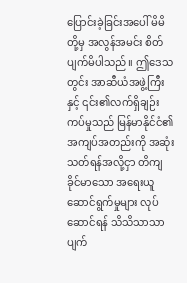ပြောင်းခဲ့ခြင်းအပေါ် မိမိတို့မှ အလွန်အမင်း စိတ်ပျက်မိပါသည်။ ဤဒေသတွင်း အာဆီယံအဖွဲ့ကြီးနှင့် ၎င်း၏လက်ရှိချဉ်းကပ်မှုသည် မြန်မာနိုင်ငံ၏ အကျပ်အတည်းကို အဆုံးသတ်ရန်အလို့ငှာ တိကျခိုင်မာသော အရေးယူဆောင်ရွက်မှုများ လုပ်ဆောင်ရန် သိသိသာသာ ပျက်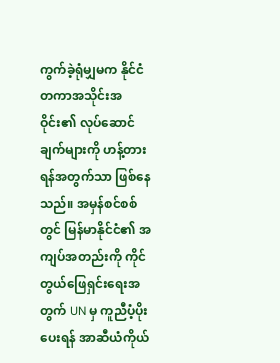ကွက်ခဲ့ရုံမျှမက နိုင်ငံတကာအသိုင်းအဝိုင်း၏ လုပ်ဆောင်ချက်များကို ဟန့်တားရန်အတွက်သာ ဖြစ်နေသည်။ အမှန်စင်စစ်တွင် မြန်မာနိုင်ငံ၏ အကျပ်အတည်းကို ကိုင်တွယ်ဖြေရှင်းရေးအတွက် UN မှ ကူညီပံ့ပိုးပေးရန် အာဆီယံကိုယ်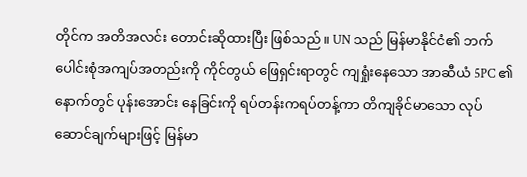တိုင်က အတိအလင်း တောင်းဆိုထားပြီး ဖြစ်သည်။ UN သည် မြန်မာနိုင်ငံ၏ ဘက်ပေါင်းစုံအကျပ်အတည်းကို ကိုင်တွယ် ဖြေရှင်းရာတွင် ကျရှုံးနေသော အာဆီယံ 5PC ၏ နောက်တွင် ပုန်းအောင်း နေခြင်းကို ရပ်တန်းကရပ်တန့်ကာ တိကျခိုင်မာသော လုပ်ဆောင်ချက်များဖြင့် မြန်မာ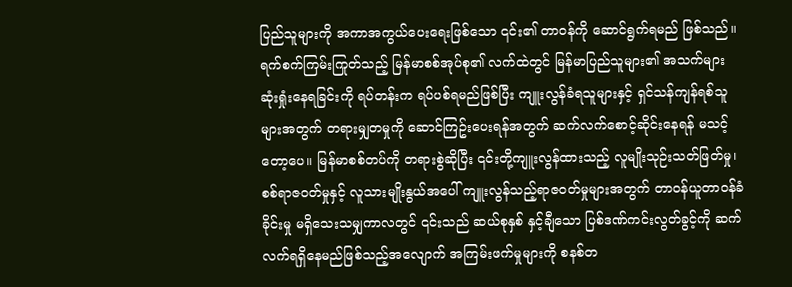ပြည်သူများကို အကာအကွယ်ပေးရေးဖြစ်သော ၎င်း၏ တာဝန်ကို ဆောင်ရွက်ရမည် ဖြစ်သည်။
ရက်စက်ကြမ်းကြုတ်သည့် မြန်မာစစ်အုပ်စု၏ လက်ထဲတွင် မြန်မာပြည်သူများ၏ အသက်များ ဆုံးရှုံးနေရခြင်းကို ရပ်တန်းက ရပ်ပစ်ရမည်ဖြစ်ပြီး ကျူးလွန်ခံရသူများနှင့် ရှင်သန်ကျန်ရစ်သူများအတွက် တရားမျှတမှုကို ဆောင်ကြဥ်းပေးရန်အတွက် ဆက်လက်စောင့်ဆိုင်းနေရန် မသင့်တော့ပေ။ မြန်မာစစ်တပ်ကို တရားစွဲဆိုပြီး ၎င်းတို့ကျူးလွန်ထားသည့် လူမျိုးသုဉ်းသတ်ဖြတ်မှု၊ စစ်ရာဇဝတ်မှုနှင့် လူသားမျိုးနွယ်အပေါ် ကျူးလွန်သည့်ရာဇဝတ်မှုများအတွက် တာဝန်ယူတာဝန်ခံခိုင်းမှု မရှိသေးသမျှကာလတွင် ၎င်းသည် ဆယ်စုနှစ် နှင့်ချီသော ပြစ်ဒဏ်ကင်းလွတ်ခွင့်ကို ဆက်လက်ရရှိနေမည်ဖြစ်သည့်အလျောက် အကြမ်းဖက်မှုများကို စနစ်တ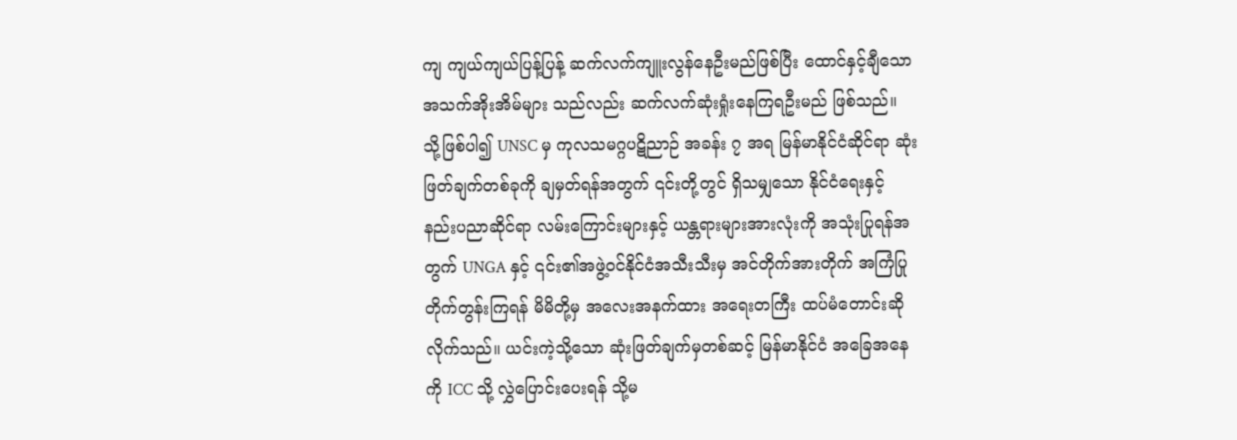ကျ ကျယ်ကျယ်ပြန့်ပြန့် ဆက်လက်ကျူးလွန်နေဦးမည်ဖြစ်ပြီး ထောင်နှင့်ချီသော အသက်အိုးအိမ်များ သည်လည်း ဆက်လက်ဆုံးရှုံးနေကြရဦးမည် ဖြစ်သည်။
သို့ဖြစ်ပါ၍ UNSC မှ ကုလသမဂ္ဂပဋိညာဉ် အခန်း ၇ အရ မြန်မာနိုင်ငံဆိုင်ရာ ဆုံးဖြတ်ချက်တစ်ခုကို ချမှတ်ရန်အတွက် ၎င်းတို့တွင် ရှိသမျှသော နိုင်ငံရေးနှင့် နည်းပညာဆိုင်ရာ လမ်းကြောင်းများနှင့် ယန္တရားများအားလုံးကို အသုံးပြုရန်အတွက် UNGA နှင့် ၎င်း၏အဖွဲ့ဝင်နိုင်ငံအသီးသီးမှ အင်တိုက်အားတိုက် အကြံပြုတိုက်တွန်းကြရန် မိမိတို့မှ အလေးအနက်ထား အရေးတကြီး ထပ်မံတောင်းဆိုလိုက်သည်။ ယင်းကဲ့သို့သော ဆုံးဖြတ်ချက်မှတစ်ဆင့် မြန်မာနိုင်ငံ အခြေအနေကို ICC သို့ လွှဲပြောင်းပေးရန် သို့မ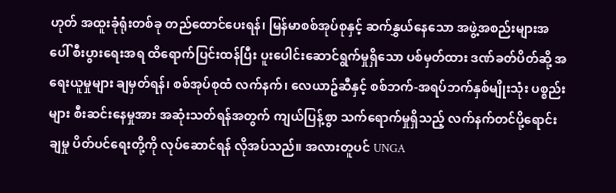ဟုတ် အထူးခုံရုံးတစ်ခု တည်ထောင်ပေးရန်၊ မြန်မာစစ်အုပ်စုနှင့် ဆက်နွှယ်နေသော အဖွဲ့အစည်းများအပေါ် စီးပွားရေးအရ ထိရောက်ပြင်းထန်ပြီး ပူးပေါင်းဆောင်ရွက်မှုရှိသော ပစ်မှတ်ထား ဒဏ်ခတ်ပိတ်ဆို့ အရေးယူမှုများ ချမှတ်ရန်၊ စစ်အုပ်စုထံ လက်နက်၊ လေယာဥ်ဆီနှင့် စစ်ဘက်-အရပ်ဘက်နှစ်မျိုးသုံး ပစ္စည်းများ စီးဆင်းနေမှုအား အဆုံးသတ်ရန်အတွက် ကျယ်ပြန့်စွာ သက်ရောက်မှုရှိသည့် လက်နက်တင်ပို့ရောင်းချမှု ပိတ်ပင်ရေးတို့ကို လုပ်ဆောင်ရန် လိုအပ်သည်။ အလားတူပင် UNGA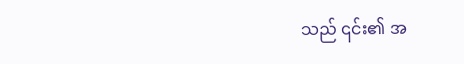သည် ၎င်း၏ အ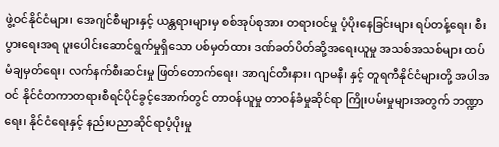ဖွဲ့ဝင်နိုင်ငံများ၊ အေဂျင်စီများနှင့် ယန္တရားများမှ စစ်အုပ်စုအား တရားဝင်မှု ပံ့ပိုးနေခြင်းများ ရပ်တန့်ရေး၊ စီးပွားရေးအရ ပူးပေါင်းဆောင်ရွက်မှုရှိသော ပစ်မှတ်ထား ဒဏ်ခတ်ပိတ်ဆို့အရေးယူမှု အသစ်အသစ်များ ထပ်မံချမှတ်ရေး၊ လက်နက်စီးဆင်းမှု ဖြတ်တောက်ရေး၊ အာဂျင်တီးနား၊ ဂျာမနီ၊ နှင့် တူရကီနိုင်ငံများတို့ အပါအဝင် နိုင်ငံတကာတရားစီရင်ပိုင်ခွင့်အောက်တွင် တာဝန်ယူမှု တာဝန်ခံမှုဆိုင်ရာ ကြိုးပမ်းမှုများအတွက် ဘဏ္ဍာရေး၊ နိုင်ငံရေးနှင့် နည်းပညာဆိုင်ရာပံ့ပိုးမှု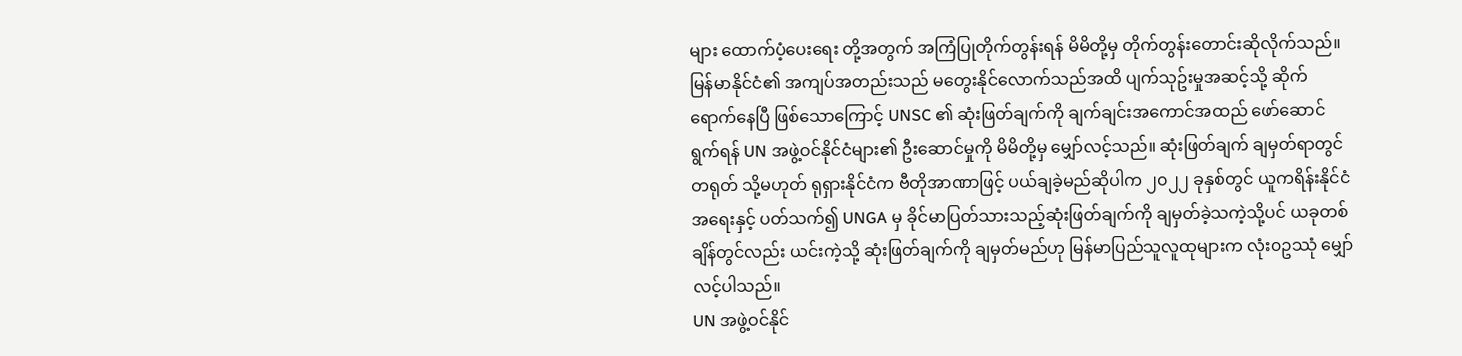များ ထောက်ပံ့ပေးရေး တို့အတွက် အကြံပြုတိုက်တွန်းရန် မိမိတို့မှ တိုက်တွန်းတောင်းဆိုလိုက်သည်။
မြန်မာနိုင်ငံ၏ အကျပ်အတည်းသည် မတွေးနိုင်လောက်သည်အထိ ပျက်သုဥ်းမှုအဆင့်သို့ ဆိုက်ရောက်နေပြီ ဖြစ်သောကြောင့် UNSC ၏ ဆုံးဖြတ်ချက်ကို ချက်ချင်းအကောင်အထည် ဖော်ဆောင်ရွက်ရန် UN အဖွဲ့ဝင်နိုင်ငံများ၏ ဦးဆောင်မှုကို မိမိတို့မှ မျှော်လင့်သည်။ ဆုံးဖြတ်ချက် ချမှတ်ရာတွင် တရုတ် သို့မဟုတ် ရုရှားနိုင်ငံက ဗီတိုအာဏာဖြင့် ပယ်ချခဲ့မည်ဆိုပါက ၂၀၂၂ ခုနှစ်တွင် ယူကရိန်းနိုင်ငံအရေးနှင့် ပတ်သက်၍ UNGA မှ ခိုင်မာပြတ်သားသည့်ဆုံးဖြတ်ချက်ကို ချမှတ်ခဲ့သကဲ့သို့ပင် ယခုတစ်ချိန်တွင်လည်း ယင်းကဲ့သို့ ဆုံးဖြတ်ချက်ကို ချမှတ်မည်ဟု မြန်မာပြည်သူလူထုများက လုံး၀ဥဿုံ မျှော်လင့်ပါသည်။
UN အဖွဲ့ဝင်နိုင်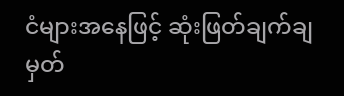ငံများအနေဖြင့် ဆုံးဖြတ်ချက်ချမှတ်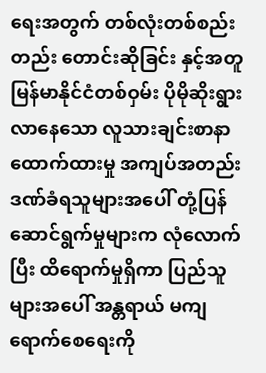ရေးအတွက် တစ်လုံးတစ်စည်းတည်း တောင်းဆိုခြင်း နှင့်အတူ မြန်မာနိုင်ငံတစ်ဝှမ်း ပိုမိုဆိုးရွားလာနေသော လူသားချင်းစာနာထောက်ထားမှု အကျပ်အတည်း ဒဏ်ခံရသူများအပေါ် တုံ့ပြန်ဆောင်ရွက်မှုများက လုံလောက်ပြီး ထိရောက်မှုရှိကာ ပြည်သူများအပေါ် အန္တရာယ် မကျရောက်စေရေးကို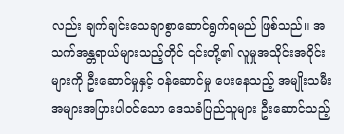လည်း ချက်ချင်းသေချာစွာဆောင်ရွက်ရမည် ဖြစ်သည်။ အသက်အန္တရာယ်များသည့်တိုင် ၎င်းတို့၏ လူမှုအသိုင်းအဝိုင်းများကို ဦးဆောင်မှုနှင့် ဝန်ဆောင်မှု ပေးနေသည့် အမျိုးသမီးအများအပြားပါဝင်သော ဒေသခံပြည်သူများ ဦးဆောင်သည့်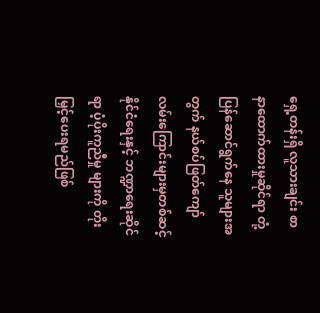ရှေ့တန်းရှိ လူသားချင်း စာနာထောက်ထားမှုဆိုင်ရာ တုံ့ပြန်ဆောင်ရွက်နေ သူများအတွက် နယ်စပ်ဖြတ်ကျော် လမ်းကြောင်းများမှတစ်ဆင့် နိုင်ငံရေးနှင့် ဘဏ္ဍာရေးဆိုင်ရာ ပံ့ပိုးကူညီမှု များကို တိုးမြှင့်ပေးရမည်ဖြစ်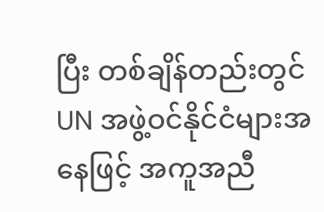ပြီး တစ်ချိန်တည်းတွင် UN အဖွဲ့ဝင်နိုင်ငံများအနေဖြင့် အကူအညီ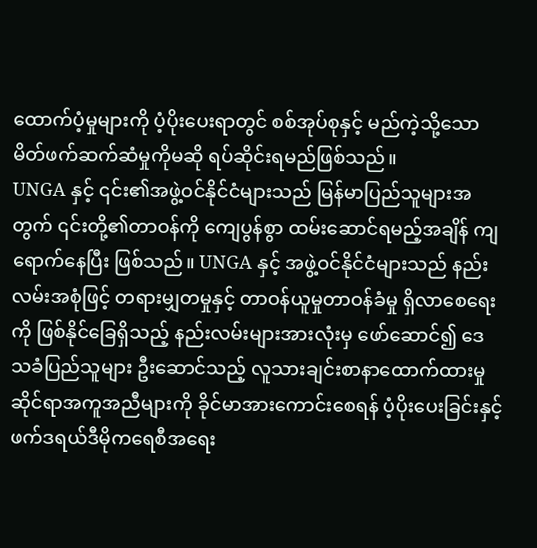ထောက်ပံ့မှုများကို ပံ့ပိုးပေးရာတွင် စစ်အုပ်စုနှင့် မည်ကဲ့သို့သော မိတ်ဖက်ဆက်ဆံမှုကိုမဆို ရပ်ဆိုင်းရမည်ဖြစ်သည်။
UNGA နှင့် ၎င်း၏အဖွဲ့ဝင်နိုင်ငံများသည် မြန်မာပြည်သူများအတွက် ၎င်းတို့၏တာဝန်ကို ကျေပွန်စွာ ထမ်းဆောင်ရမည့်အချိန် ကျရောက်နေပြီး ဖြစ်သည်။ UNGA နှင့် အဖွဲ့ဝင်နိုင်ငံများသည် နည်းလမ်းအစုံဖြင့် တရားမျှတမှုနှင့် တာဝန်ယူမှုတာဝန်ခံမှု ရှိလာစေရေးကို ဖြစ်နိုင်ခြေရှိသည့် နည်းလမ်းများအားလုံးမှ ဖော်ဆောင်၍ ဒေသခံပြည်သူများ ဦးဆောင်သည့် လူသားချင်းစာနာထောက်ထားမှုဆိုင်ရာအကူအညီများကို ခိုင်မာအားကောင်းစေရန် ပံ့ပိုးပေးခြင်းနှင့် ဖက်ဒရယ်ဒီမိုကရေစီအရေး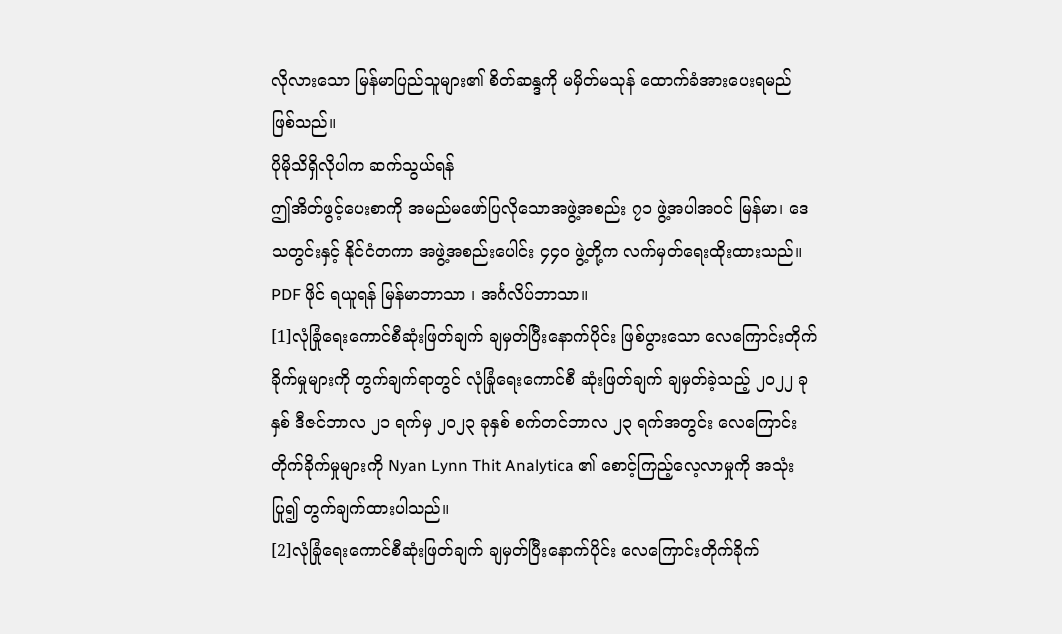လိုလားသော မြန်မာပြည်သူများ၏ စိတ်ဆန္ဒကို မမှိတ်မသုန် ထောက်ခံအားပေးရမည် ဖြစ်သည်။
ပိုမိုသိရှိလိုပါက ဆက်သွယ်ရန်
ဤအိတ်ဖွင့်ပေးစာကို အမည်မဖော်ပြလိုသောအဖွဲ့အစည်း ၇၁ ဖွဲ့အပါအဝင် မြန်မာ၊ ဒေသတွင်းနှင့် နိုင်ငံတကာ အဖွဲ့အစည်းပေါင်း ၄၄၀ ဖွဲ့တို့က လက်မှတ်ရေးထိုးထားသည်။
PDF ဖိုင် ရယူရန် မြန်မာဘာသာ ၊ အင်္ဂလိပ်ဘာသာ။
[1]လုံခြုံရေးကောင်စီဆုံးဖြတ်ချက် ချမှတ်ပြီးနောက်ပိုင်း ဖြစ်ပွားသော လေကြောင်းတိုက်ခိုက်မှုများကို တွက်ချက်ရာတွင် လုံခြုံရေးကောင်စီ ဆုံးဖြတ်ချက် ချမှတ်ခဲ့သည့် ၂၀၂၂ ခုနှစ် ဒီဇင်ဘာလ ၂၁ ရက်မှ ၂၀၂၃ ခုနှစ် စက်တင်ဘာလ ၂၃ ရက်အတွင်း လေကြောင်းတိုက်ခိုက်မှုများကို Nyan Lynn Thit Analytica ၏ စောင့်ကြည့်လေ့လာမှုကို အသုံးပြု၍ တွက်ချက်ထားပါသည်။
[2]လုံခြုံရေးကောင်စီဆုံးဖြတ်ချက် ချမှတ်ပြီးနောက်ပိုင်း လေကြောင်းတိုက်ခိုက်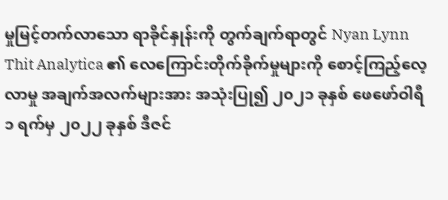မှုမြင့်တက်လာသော ရာခိုင်နှုန်းကို တွက်ချက်ရာတွင် Nyan Lynn Thit Analytica ၏ လေကြောင်းတိုက်ခိုက်မှုများကို စောင့်ကြည့်လေ့လာမှု အချက်အလက်များအား အသုံးပြု၍ ၂၀၂၁ ခုနှစ် ဖေဖော်ဝါရီ ၁ ရက်မှ ၂၀၂၂ ခုနှစ် ဒီဇင်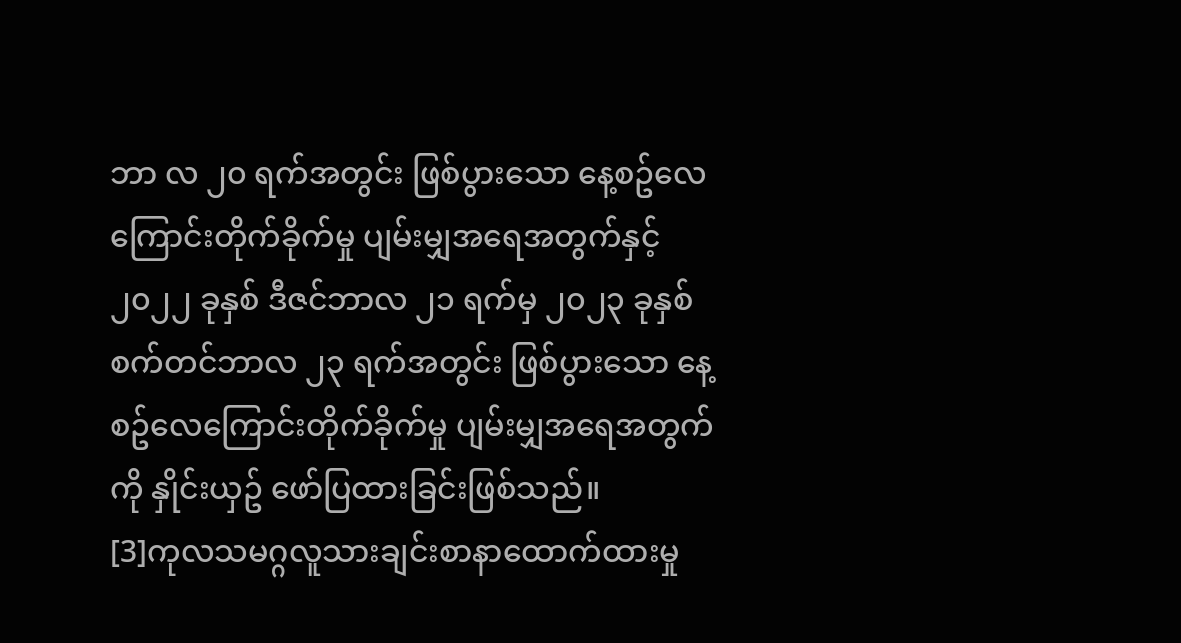ဘာ လ ၂၀ ရက်အတွင်း ဖြစ်ပွားသော နေ့စဥ်လေကြောင်းတိုက်ခိုက်မှု ပျမ်းမျှအရေအတွက်နှင့် ၂၀၂၂ ခုနှစ် ဒီဇင်ဘာလ ၂၁ ရက်မှ ၂၀၂၃ ခုနှစ် စက်တင်ဘာလ ၂၃ ရက်အတွင်း ဖြစ်ပွားသော နေ့စဥ်လေကြောင်းတိုက်ခိုက်မှု ပျမ်းမျှအရေအတွက်ကို နှိုင်းယှဥ် ဖော်ပြထားခြင်းဖြစ်သည်။
[3]ကုလသမဂ္ဂလူသားချင်းစာနာထောက်ထားမှု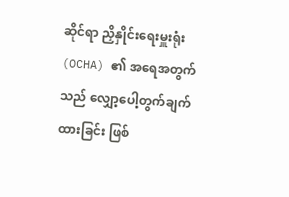ဆိုင်ရာ ညှိနှိုင်းရေးမှူးရုံး (OCHA) ၏ အရေအတွက်သည် လျှော့ပေါ့တွက်ချက်ထားခြင်း ဖြစ်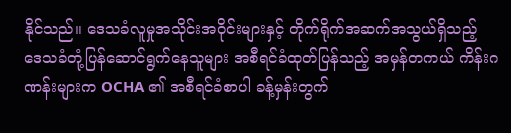နိုင်သည်။ ဒေသခံလူမှုအသိုင်းအဝိုင်းများနှင့် တိုက်ရိုက်အဆက်အသွယ်ရှိသည့် ဒေသခံတုံ့ပြန်ဆောင်ရွက်နေသူများ အစီရင်ခံထုတ်ပြန်သည့် အမှန်တကယ် ကိန်းဂဏန်းများက OCHA ၏ အစီရင်ခံစာပါ ခန့်မှန်းတွက်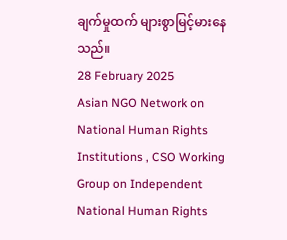ချက်မှုထက် များစွာမြင့်မားနေသည်။
28 February 2025
Asian NGO Network on National Human Rights Institutions , CSO Working Group on Independent National Human Rights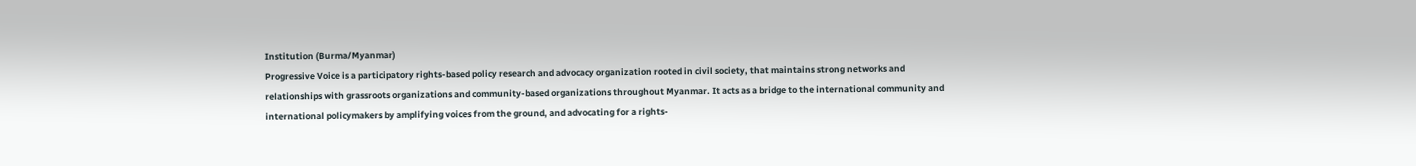Institution (Burma/Myanmar)
Progressive Voice is a participatory rights-based policy research and advocacy organization rooted in civil society, that maintains strong networks and relationships with grassroots organizations and community-based organizations throughout Myanmar. It acts as a bridge to the international community and international policymakers by amplifying voices from the ground, and advocating for a rights-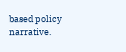based policy narrative.